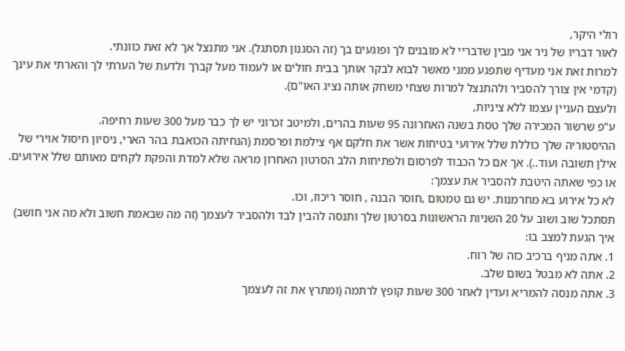רולי היקר,
לאור דבריו של ניר אני מבין שדבריי לא מובנים לך ופוגעים בך (זה הסגנון תסתגל). אני מתנצל אך לא זאת כוונתי.
למרות זאת אני מעדיף שתפגע ממני מאשר לבוא לבקר אותך בבית חולים או לעמוד מעל קברך ולדעת של הערתי לך והארתי את עינך (קדמי אין צורך להסביר ולהתנצל למרות שצחי משחק אותה נציג האו"ם).
ולעצם העניין עצמו ללא ציניות,
ע"פ שרשור המכירה שלך טסת בשנה האחרונה 95 שעות בהרים, ולמיטב זכרוני יש לך כבר מעל 300 שעות רחיפה.
ההיסטוריה שלך כוללת שלל אירועי בטיחות אשר את חלקם אף צילמת ופרסמת (הנחיתה הכואבת בהר הארי, ניסיון חיסול אוירי של אילן תשובה ועוד..). אך אם כל הכבוד לפרסום ולפתיחות הלב הסרטון האחרון מראה שלא למדת והפקת לקחים מאותם שלל אירועים.
או כפי שאתה היטבת להסביר את עצמך:
לא כל אירוע בא מחרמנות. יש גם טמטום ,חוסר הבנה , חוסר ריכוז, וכו.
תסתכל שוב ושוב על 20 השניות הראשונות בסרטון שלך ותנסה להבין לבד ולהסביר לעצמך (זה מה שבאמת חשוב ולא מה אני חושב) איך הגעת למצב בו:
1. אתה מניף ברכיב כזה של רוח.
2. אתה לא מבטל בשום שלב.
3. אתה מנסה להמריא ועדין לאחר 300 שעות קופץ לרתמה (ומתרץ את זה לעצמך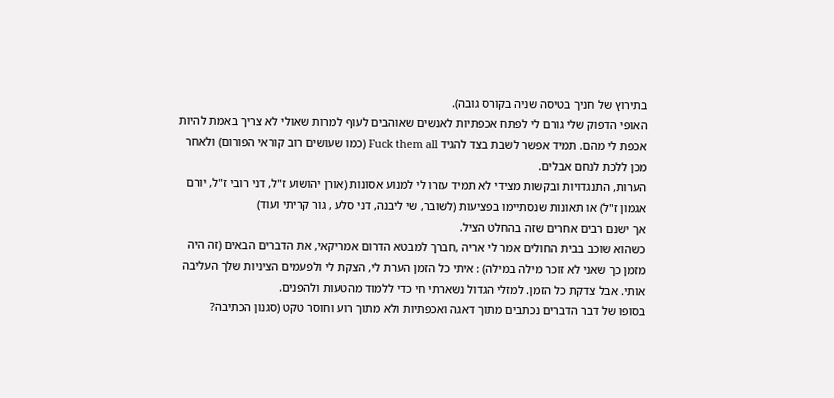בתירוץ של חניך בטיסה שניה בקורס גובה).
האופי הדפוק שלי גורם לי לפתח אכפתיות לאנשים שאוהבים לעוף למרות שאולי לא צריך באמת להיות אכפת לי מהם. תמיד אפשר לשבת בצד להגיד Fuck them all (כמו שעושים רוב קוראי הפורום) ולאחר מכן ללכת לנחם אבלים.
הערות, התנגדויות ובקשות מצידי לא תמיד עזרו לי למנוע אסונות (אורן יהושוע ז"ל, דני רובי ז"ל, יורם אגמון ז"ל) או תאונות שנסתיימו בפציעות (לשובר, שי ליבנה, דני סלע , גור קריתי ועוד)
אך ישנם רבים אחרים שזה בהחלט הציל.
כשהוא שוכב בבית החולים אמר לי אריה ,חברך למבטא הדרום אמריקאי, את הדברים הבאים (זה היה מזמן כך שאני לא זוכר מילה במילה) : איתי כל הזמן הערת לי, הצקת לי ולפעמים הציניות שלך העליבה אותי. אבל צדקת כל הזמן. למזלי הגדול נשארתי חי כדי ללמוד מהטעות ולהפנים.
בסופו של דבר הדברים נכתבים מתוך דאגה ואכפתיות ולא מתוך רוע וחוסר טקט (סגנון הכתיבה?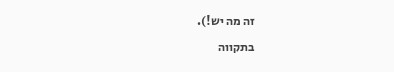זה מה יש!).
בתקווה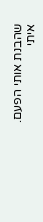שהבנת אותי הפעם.
איתי